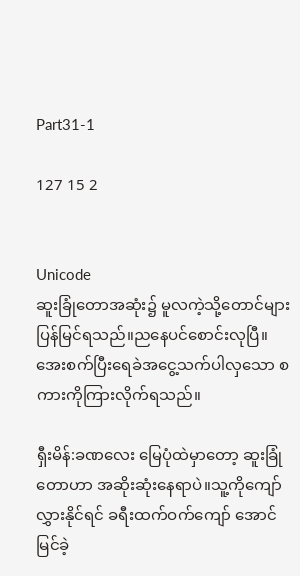Part31-1

127 15 2


Unicode
ဆူးခြုံတောအဆုံး၌ မူလကဲ့သို့တောင်များပြန်မြင်ရသည်။ညနေပင်စောင်းလုပြီ။အေးစက်ပြီးရေခဲအငွေ့သက်ပါလှသော စကားကိုကြားလိုက်ရသည်။

ရှီးမိန်:ခဏလေး မြေပုံထဲမှာတော့ ဆူးခြုံတောဟာ အဆိုးဆုံးနေရာပဲ။သူ့ကိုကျော်လွှားနိုင်ရင် ခရီးထက်ဝက်ကျော် အောင်မြင်ခဲ့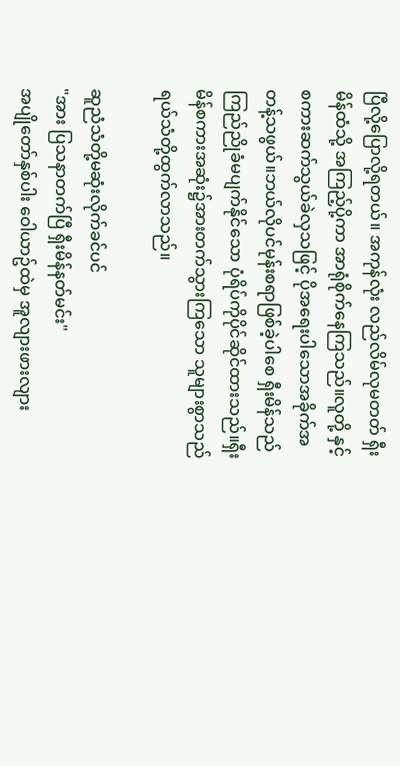ပြီလို့ပြောလို့ရတယ်။ အကုန်လုံး လည်လိမ်လုမတတ် ရှီးမိန်ထံသို့ အကြည့်ပို့ကာ အာရုံစိုက်နေကြသည်။လူတို့ နှင့်စကားဆက်သွယ်ခဲလှသဖြင့် ပိုအရေးပါသောအခိုက်အတန့်သဖွယ်။ဘယ်လိုပင်မုန်းစရာဖြစ်ခဲ့ပါစေ ရှီးမိန်သည်ကြည်ညိုခံမပျက်နိုင်သော ပုံရိပ်ကိုပိုင်ဆိုင်ထားသည်။ရှီးမိန်စကားအဆုံး၌အားတက်သွားကြသော သူများစွာသည် ရယ်သံတို့ထွက်လာသည်။

ဆူညံသံတို့မဆုံးလိုက်ခင်ပင်
"အား ပြသနာတက်ပြီ ရှီးမိန်နတ်မင်း"
အပျိုတော်နှစ်ပါး ဝေါယာဥ်ထဲမှ အူလျားဖားလျား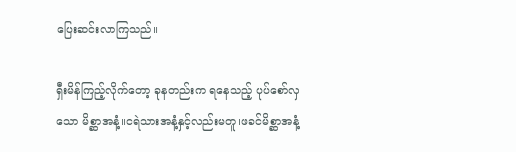ပြေးဆင်းလာကြသည်။

ရှီးမိန်ကြည့်လိုက်တော့ ခုနတည်းက ရနေသည့် ပုပ်စော်လှသော မိစ္ဆာအနံ့။ငရဲသားအနံ့နှင့်လည်းမတူ၊ဖခင်မိစ္ဆာအနံ့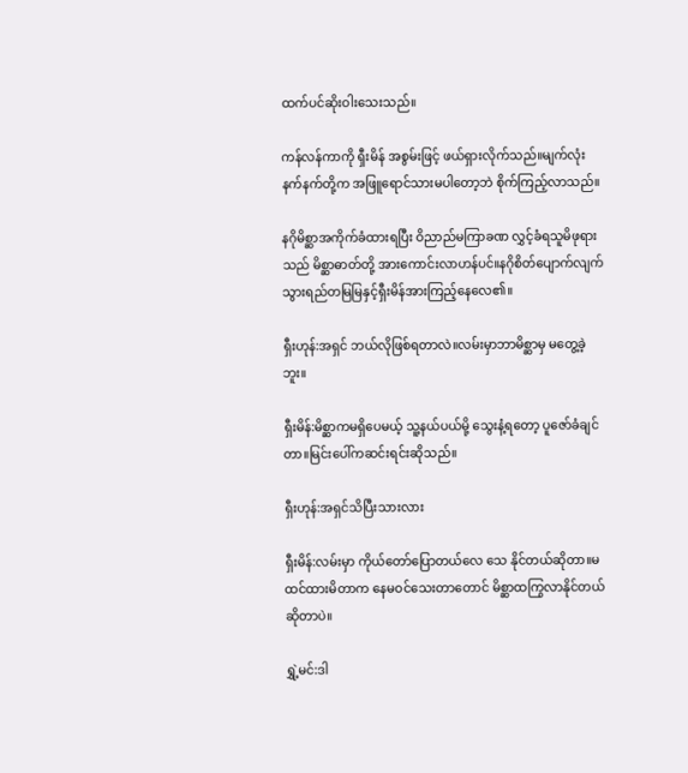ထက်ပင်ဆိုးဝါးသေးသည်။

ကန်လန်ကာကို ရှီးမိန် အစွမ်းဖြင့် ဖယ်ရှားလိုက်သည်။မျက်လုံးနက်နက်တို့က အဖြူရောင်သားမပါတော့ဘဲ စိုက်ကြည့်လာသည်။

နဂိုမိစ္ဆာအကိုက်ခံထားရပြီး ဝိညာည်မကြာခဏ လွှင့်ခံရသူမိဖုရားသည် မိစ္ဆာဓာတ်တို့ အားကောင်းလာဟန်ပင်။နဂိုစိတ်ပျောက်လျက် သွားရည်တမြမြနှင့်ရှီးမိန်အားကြည့်နေလေ၏။

ရှီးဟုန်:အရှင် ဘယ်လိုဖြစ်ရတာလဲ။လမ်းမှာဘာမိစ္ဆာမှ မတွေ့ခဲ့ဘူး။

ရှီးမိန်:မိစ္ဆာကမရှိပေမယ့် သူ့နယ်ပယ်မို့ သွေးနံ့ရတော့ ပူဇော်ခံချင်တာ။မြင်းပေါ်ကဆင်းရင်းဆိုသည်။

ရှီးဟုန်:အရှင်သိပြီးသားလား

ရှီးမိန်:လမ်းမှာ ကိုယ်တော်ပြောတယ်လေ သေ နိုင်တယ်ဆိုတာ။မထင်ထားမိတာက နေမဝင်သေးတာတောင် မိစ္ဆာထကြွလာနိုင်တယ်ဆိုတာပဲ။

ရွှဲ့မင်:ဒါ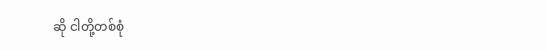ဆို ငါတို့တစ်စုံ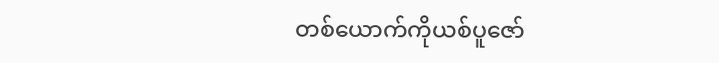တစ်ယောက်ကိုယစ်ပူဇော်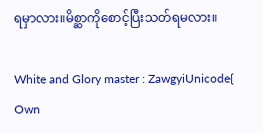ရမှာလား။မိစ္ဆာကိုစောင့်ပြီးသတ်ရမလား။

White and Glory master : ZawgyiUnicode{ Own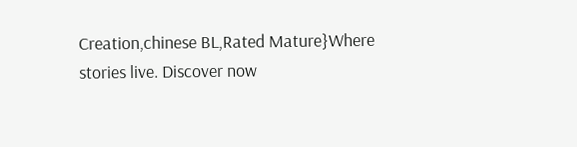Creation,chinese BL,Rated Mature}Where stories live. Discover now